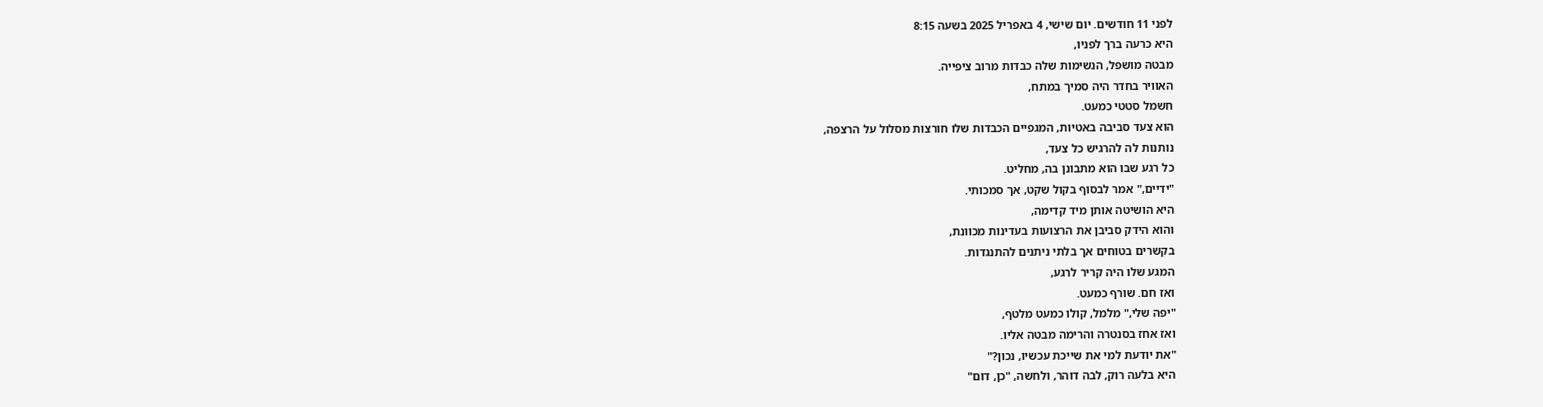לפני 11 חודשים. יום שישי, 4 באפריל 2025 בשעה 8:15
היא כרעה ברך לפניו,
מבטה מושפל, הנשימות שלה כבדות מרוב ציפייה.
האוויר בחדר היה סמיך במתח,
חשמל סטטי כמעט.
הוא צעד סביבה באטיות, המגפיים הכבדות שלו חורצות מסלול על הרצפה,
נותנות לה להרגיש כל צעד,
כל רגע שבו הוא מתבונן בה, מחליט.
"ידיים," אמר לבסוף בקול שקט, אך סמכותי.
היא הושיטה אותן מיד קדימה,
והוא הידק סביבן את הרצועות בעדינות מכוונת,
בקשרים בטוחים אך בלתי ניתנים להתנגדות.
המגע שלו היה קריר לרגע,
ואז חם. שורף כמעט.
"יפה שלי," מלמל, קולו כמעט מלטף,
ואז אחז בסנטרה והרימה מבטה אליו.
"את יודעת למי את שייכת עכשיו, נכון?"
היא בלעה רוק, לבה דוהר, ולחשה, "כן, דום"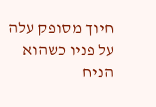חיוך מסופק עלה על פניו כשהוא הניח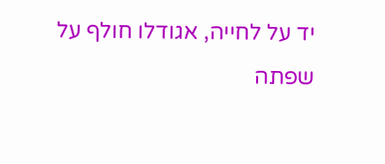יד על לחייה, אגודלו חולף על שפתה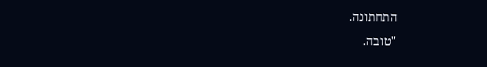התחתונה.
"טובה.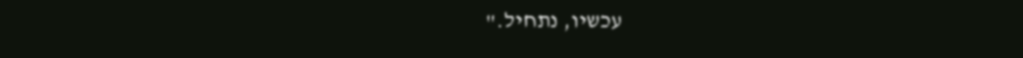עכשיו, נתחיל."